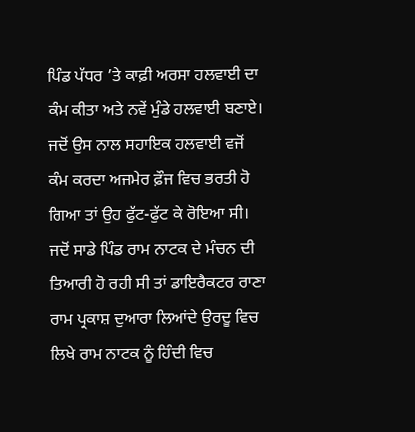ਪਿੰਡ ਪੱਧਰ ’ਤੇ ਕਾਫ਼ੀ ਅਰਸਾ ਹਲਵਾਈ ਦਾ ਕੰਮ ਕੀਤਾ ਅਤੇ ਨਵੇਂ ਮੁੰਡੇ ਹਲਵਾਈ ਬਣਾਏ। ਜਦੋਂ ਉਸ ਨਾਲ ਸਹਾਇਕ ਹਲਵਾਈ ਵਜੋਂ ਕੰਮ ਕਰਦਾ ਅਜਮੇਰ ਫ਼ੌਜ ਵਿਚ ਭਰਤੀ ਹੋ ਗਿਆ ਤਾਂ ਉਹ ਫੁੱਟ-ਫੁੱਟ ਕੇ ਰੋਇਆ ਸੀ। ਜਦੋਂ ਸਾਡੇ ਪਿੰਡ ਰਾਮ ਨਾਟਕ ਦੇ ਮੰਚਨ ਦੀ ਤਿਆਰੀ ਹੋ ਰਹੀ ਸੀ ਤਾਂ ਡਾਇਰੈਕਟਰ ਰਾਣਾ ਰਾਮ ਪ੍ਰਕਾਸ਼ ਦੁਆਰਾ ਲਿਆਂਦੇ ਉਰਦੂ ਵਿਚ ਲਿਖੇ ਰਾਮ ਨਾਟਕ ਨੂੰ ਹਿੰਦੀ ਵਿਚ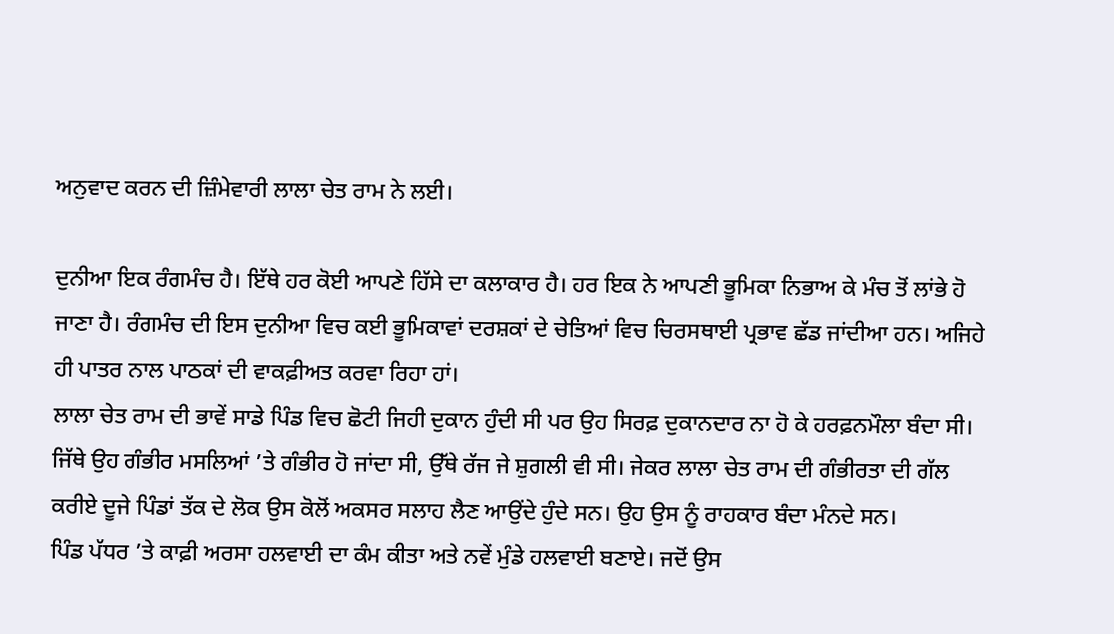ਅਨੁਵਾਦ ਕਰਨ ਦੀ ਜ਼ਿੰਮੇਵਾਰੀ ਲਾਲਾ ਚੇਤ ਰਾਮ ਨੇ ਲਈ।

ਦੁਨੀਆ ਇਕ ਰੰਗਮੰਚ ਹੈ। ਇੱਥੇ ਹਰ ਕੋਈ ਆਪਣੇ ਹਿੱਸੇ ਦਾ ਕਲਾਕਾਰ ਹੈ। ਹਰ ਇਕ ਨੇ ਆਪਣੀ ਭੂਮਿਕਾ ਨਿਭਾਅ ਕੇ ਮੰਚ ਤੋਂ ਲਾਂਭੇ ਹੋ ਜਾਣਾ ਹੈ। ਰੰਗਮੰਚ ਦੀ ਇਸ ਦੁਨੀਆ ਵਿਚ ਕਈ ਭੂਮਿਕਾਵਾਂ ਦਰਸ਼ਕਾਂ ਦੇ ਚੇਤਿਆਂ ਵਿਚ ਚਿਰਸਥਾਈ ਪ੍ਰਭਾਵ ਛੱਡ ਜਾਂਦੀਆ ਹਨ। ਅਜਿਹੇ ਹੀ ਪਾਤਰ ਨਾਲ ਪਾਠਕਾਂ ਦੀ ਵਾਕਫ਼ੀਅਤ ਕਰਵਾ ਰਿਹਾ ਹਾਂ।
ਲਾਲਾ ਚੇਤ ਰਾਮ ਦੀ ਭਾਵੇਂ ਸਾਡੇ ਪਿੰਡ ਵਿਚ ਛੋਟੀ ਜਿਹੀ ਦੁਕਾਨ ਹੁੰਦੀ ਸੀ ਪਰ ਉਹ ਸਿਰਫ਼ ਦੁਕਾਨਦਾਰ ਨਾ ਹੋ ਕੇ ਹਰਫ਼ਨਮੌਲਾ ਬੰਦਾ ਸੀ। ਜਿੱਥੇ ਉਹ ਗੰਭੀਰ ਮਸਲਿਆਂ ’ਤੇ ਗੰਭੀਰ ਹੋ ਜਾਂਦਾ ਸੀ, ਉੱਥੇ ਰੱਜ ਜੇ ਸ਼ੁਗਲੀ ਵੀ ਸੀ। ਜੇਕਰ ਲਾਲਾ ਚੇਤ ਰਾਮ ਦੀ ਗੰਭੀਰਤਾ ਦੀ ਗੱਲ ਕਰੀਏ ਦੂਜੇ ਪਿੰਡਾਂ ਤੱਕ ਦੇ ਲੋਕ ਉਸ ਕੋਲੋਂ ਅਕਸਰ ਸਲਾਹ ਲੈਣ ਆਉਂਦੇ ਹੁੰਦੇ ਸਨ। ਉਹ ਉਸ ਨੂੰ ਰਾਹਕਾਰ ਬੰਦਾ ਮੰਨਦੇ ਸਨ।
ਪਿੰਡ ਪੱਧਰ ’ਤੇ ਕਾਫ਼ੀ ਅਰਸਾ ਹਲਵਾਈ ਦਾ ਕੰਮ ਕੀਤਾ ਅਤੇ ਨਵੇਂ ਮੁੰਡੇ ਹਲਵਾਈ ਬਣਾਏ। ਜਦੋਂ ਉਸ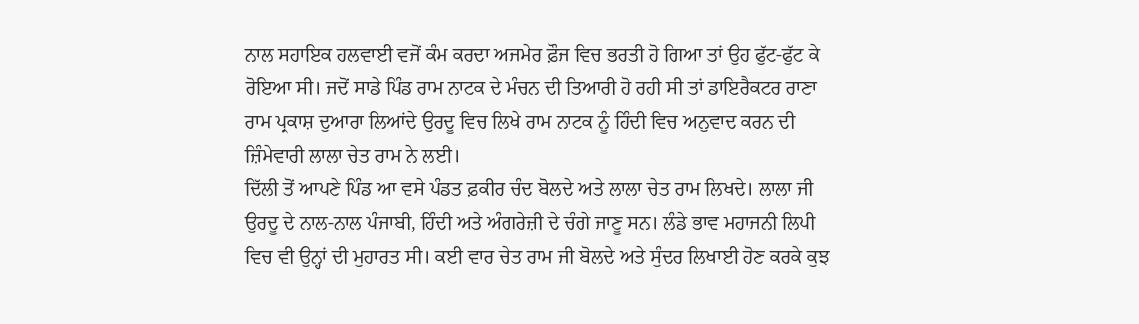ਨਾਲ ਸਹਾਇਕ ਹਲਵਾਈ ਵਜੋਂ ਕੰਮ ਕਰਦਾ ਅਜਮੇਰ ਫ਼ੌਜ ਵਿਚ ਭਰਤੀ ਹੋ ਗਿਆ ਤਾਂ ਉਹ ਫੁੱਟ-ਫੁੱਟ ਕੇ ਰੋਇਆ ਸੀ। ਜਦੋਂ ਸਾਡੇ ਪਿੰਡ ਰਾਮ ਨਾਟਕ ਦੇ ਮੰਚਨ ਦੀ ਤਿਆਰੀ ਹੋ ਰਹੀ ਸੀ ਤਾਂ ਡਾਇਰੈਕਟਰ ਰਾਣਾ ਰਾਮ ਪ੍ਰਕਾਸ਼ ਦੁਆਰਾ ਲਿਆਂਦੇ ਉਰਦੂ ਵਿਚ ਲਿਖੇ ਰਾਮ ਨਾਟਕ ਨੂੰ ਹਿੰਦੀ ਵਿਚ ਅਨੁਵਾਦ ਕਰਨ ਦੀ ਜ਼ਿੰਮੇਵਾਰੀ ਲਾਲਾ ਚੇਤ ਰਾਮ ਨੇ ਲਈ।
ਦਿੱਲੀ ਤੋਂ ਆਪਣੇ ਪਿੰਡ ਆ ਵਸੇ ਪੰਡਤ ਫ਼ਕੀਰ ਚੰਦ ਬੋਲਦੇ ਅਤੇ ਲਾਲਾ ਚੇਤ ਰਾਮ ਲਿਖਦੇ। ਲਾਲਾ ਜੀ ਉਰਦੂ ਦੇ ਨਾਲ-ਨਾਲ ਪੰਜਾਬੀ, ਹਿੰਦੀ ਅਤੇ ਅੰਗਰੇਜ਼ੀ ਦੇ ਚੰਗੇ ਜਾਣੂ ਸਨ। ਲੰਡੇ ਭਾਵ ਮਹਾਜਨੀ ਲਿਪੀ ਵਿਚ ਵੀ ਉਨ੍ਹਾਂ ਦੀ ਮੁਹਾਰਤ ਸੀ। ਕਈ ਵਾਰ ਚੇਤ ਰਾਮ ਜੀ ਬੋਲਦੇ ਅਤੇ ਸੁੰਦਰ ਲਿਖਾਈ ਹੋਣ ਕਰਕੇ ਕੁਝ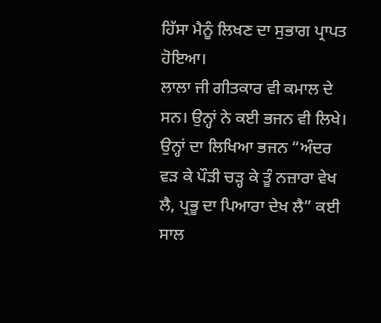ਹਿੱਸਾ ਮੈਨੂੰ ਲਿਖਣ ਦਾ ਸੁਭਾਗ ਪ੍ਰਾਪਤ ਹੋਇਆ।
ਲਾਲਾ ਜੀ ਗੀਤਕਾਰ ਵੀ ਕਮਾਲ ਦੇ ਸਨ। ਉਨ੍ਹਾਂ ਨੇ ਕਈ ਭਜਨ ਵੀ ਲਿਖੇ। ਉਨ੍ਹਾਂ ਦਾ ਲਿਖਿਆ ਭਜਨ “ਅੰਦਰ ਵੜ ਕੇ ਪੌੜੀ ਚੜ੍ਹ ਕੇ ਤੂੰ ਨਜ਼ਾਰਾ ਵੇਖ ਲੈ, ਪ੍ਰਭੂ ਦਾ ਪਿਆਰਾ ਦੇਖ ਲੈ” ਕਈ ਸਾਲ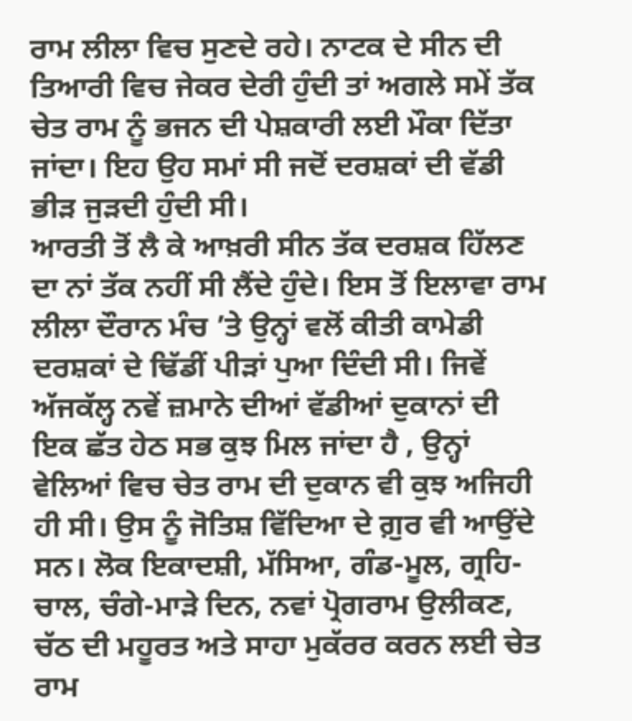ਰਾਮ ਲੀਲਾ ਵਿਚ ਸੁਣਦੇ ਰਹੇ। ਨਾਟਕ ਦੇ ਸੀਨ ਦੀ ਤਿਆਰੀ ਵਿਚ ਜੇਕਰ ਦੇਰੀ ਹੁੰਦੀ ਤਾਂ ਅਗਲੇ ਸਮੇਂ ਤੱਕ ਚੇਤ ਰਾਮ ਨੂੰ ਭਜਨ ਦੀ ਪੇਸ਼ਕਾਰੀ ਲਈ ਮੌਕਾ ਦਿੱਤਾ ਜਾਂਦਾ। ਇਹ ਉਹ ਸਮਾਂ ਸੀ ਜਦੋਂ ਦਰਸ਼ਕਾਂ ਦੀ ਵੱਡੀ ਭੀੜ ਜੁੜਦੀ ਹੁੰਦੀ ਸੀ।
ਆਰਤੀ ਤੋਂ ਲੈ ਕੇ ਆਖ਼ਰੀ ਸੀਨ ਤੱਕ ਦਰਸ਼ਕ ਹਿੱਲਣ ਦਾ ਨਾਂ ਤੱਕ ਨਹੀਂ ਸੀ ਲੈਂਦੇ ਹੁੰਦੇ। ਇਸ ਤੋਂ ਇਲਾਵਾ ਰਾਮ ਲੀਲਾ ਦੌਰਾਨ ਮੰਚ ’ਤੇ ਉਨ੍ਹਾਂ ਵਲੋਂ ਕੀਤੀ ਕਾਮੇਡੀ ਦਰਸ਼ਕਾਂ ਦੇ ਢਿੱਡੀਂ ਪੀੜਾਂ ਪੁਆ ਦਿੰਦੀ ਸੀ। ਜਿਵੇਂ ਅੱਜਕੱਲ੍ਹ ਨਵੇਂ ਜ਼ਮਾਨੇ ਦੀਆਂ ਵੱਡੀਆਂ ਦੁਕਾਨਾਂ ਦੀ ਇਕ ਛੱਤ ਹੇਠ ਸਭ ਕੁਝ ਮਿਲ ਜਾਂਦਾ ਹੈ , ਉਨ੍ਹਾਂ ਵੇਲਿਆਂ ਵਿਚ ਚੇਤ ਰਾਮ ਦੀ ਦੁਕਾਨ ਵੀ ਕੁਝ ਅਜਿਹੀ ਹੀ ਸੀ। ਉਸ ਨੂੰ ਜੋਤਿਸ਼ ਵਿੱਦਿਆ ਦੇ ਗ਼ੁਰ ਵੀ ਆਉਂਦੇ ਸਨ। ਲੋਕ ਇਕਾਦਸ਼ੀ, ਮੱਸਿਆ, ਗੰਡ-ਮੂਲ, ਗ੍ਰਹਿ-ਚਾਲ, ਚੰਗੇ-ਮਾੜੇ ਦਿਨ, ਨਵਾਂ ਪ੍ਰੋਗਰਾਮ ਉਲੀਕਣ, ਚੱਠ ਦੀ ਮਹੂਰਤ ਅਤੇ ਸਾਹਾ ਮੁਕੱਰਰ ਕਰਨ ਲਈ ਚੇਤ ਰਾਮ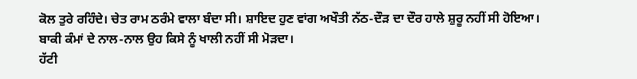ਕੋਲ ਤੁਰੇ ਰਹਿੰਦੇ। ਚੇਤ ਰਾਮ ਠਰੰਮੇ ਵਾਲਾ ਬੰਦਾ ਸੀ। ਸ਼ਾਇਦ ਹੁਣ ਵਾਂਗ ਅਖੌਤੀ ਨੱਠ-ਦੌੜ ਦਾ ਦੌਰ ਹਾਲੇ ਸ਼ੁਰੂ ਨਹੀਂ ਸੀ ਹੋਇਆ। ਬਾਕੀ ਕੰਮਾਂ ਦੇ ਨਾਲ-ਨਾਲ ਉਹ ਕਿਸੇ ਨੂੰ ਖਾਲੀ ਨਹੀਂ ਸੀ ਮੋੜਦਾ।
ਹੱਟੀ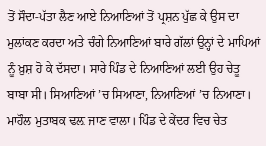ਤੋਂ ਸੌਦਾ-ਪੱਤਾ ਲੈਣ ਆਏ ਨਿਆਣਿਆਂ ਤੋਂ ਪ੍ਰਸ਼ਨ ਪੁੱਛ ਕੇ ਉਸ ਦਾ ਮੁਲਾਂਕਣ ਕਰਦਾ ਅਤੇ ਚੰਗੇ ਨਿਆਣਿਆਂ ਬਾਰੇ ਗੱਲਾਂ ਉਨ੍ਹਾਂ ਦੇ ਮਾਪਿਆਂ ਨੂੰ ਖ਼ੁਸ਼ ਹੋ ਕੇ ਦੱਸਦਾ। ਸਾਰੇ ਪਿੰਡ ਦੇ ਨਿਆਣਿਆਂ ਲਈ ਉਹ ਚੇਤੂ ਬਾਬਾ ਸੀ। ਸਿਆਣਿਆਂ ’ਚ ਸਿਆਣਾ, ਨਿਆਣਿਆਂ ’ਚ ਨਿਆਣਾ। ਮਾਹੌਲ ਮੁਤਾਬਕ ਢਲ਼ ਜਾਣ ਵਾਲਾ। ਪਿੰਡ ਦੇ ਕੇਂਦਰ ਵਿਚ ਚੇਤ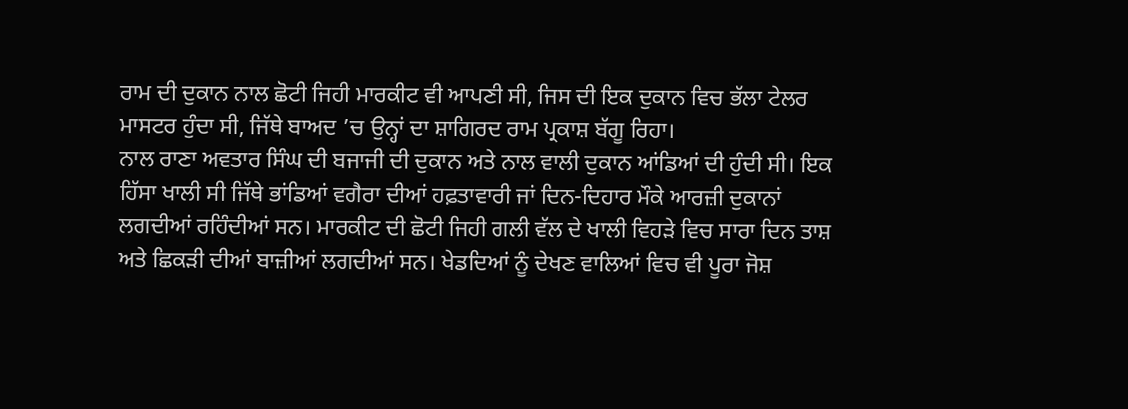ਰਾਮ ਦੀ ਦੁਕਾਨ ਨਾਲ ਛੋਟੀ ਜਿਹੀ ਮਾਰਕੀਟ ਵੀ ਆਪਣੀ ਸੀ, ਜਿਸ ਦੀ ਇਕ ਦੁਕਾਨ ਵਿਚ ਭੱਲਾ ਟੇਲਰ ਮਾਸਟਰ ਹੁੰਦਾ ਸੀ, ਜਿੱਥੇ ਬਾਅਦ ’ਚ ਉਨ੍ਹਾਂ ਦਾ ਸ਼ਾਗਿਰਦ ਰਾਮ ਪ੍ਰਕਾਸ਼ ਬੱਗੂ ਰਿਹਾ।
ਨਾਲ ਰਾਣਾ ਅਵਤਾਰ ਸਿੰਘ ਦੀ ਬਜਾਜੀ ਦੀ ਦੁਕਾਨ ਅਤੇ ਨਾਲ ਵਾਲੀ ਦੁਕਾਨ ਆਂਡਿਆਂ ਦੀ ਹੁੰਦੀ ਸੀ। ਇਕ ਹਿੱਸਾ ਖਾਲੀ ਸੀ ਜਿੱਥੇ ਭਾਂਡਿਆਂ ਵਗੈਰਾ ਦੀਆਂ ਹਫ਼ਤਾਵਾਰੀ ਜਾਂ ਦਿਨ-ਦਿਹਾਰ ਮੌਕੇ ਆਰਜ਼ੀ ਦੁਕਾਨਾਂ ਲਗਦੀਆਂ ਰਹਿੰਦੀਆਂ ਸਨ। ਮਾਰਕੀਟ ਦੀ ਛੋਟੀ ਜਿਹੀ ਗਲੀ ਵੱਲ ਦੇ ਖਾਲੀ ਵਿਹੜੇ ਵਿਚ ਸਾਰਾ ਦਿਨ ਤਾਸ਼ ਅਤੇ ਛਿਕੜੀ ਦੀਆਂ ਬਾਜ਼ੀਆਂ ਲਗਦੀਆਂ ਸਨ। ਖੇਡਦਿਆਂ ਨੂੰ ਦੇਖਣ ਵਾਲਿਆਂ ਵਿਚ ਵੀ ਪੂਰਾ ਜੋਸ਼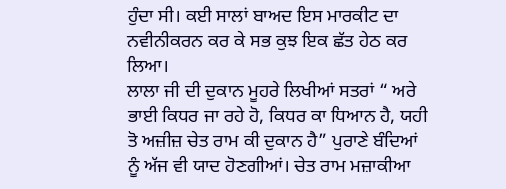ਹੁੰਦਾ ਸੀ। ਕਈ ਸਾਲਾਂ ਬਾਅਦ ਇਸ ਮਾਰਕੀਟ ਦਾ ਨਵੀਨੀਕਰਨ ਕਰ ਕੇ ਸਭ ਕੁਝ ਇਕ ਛੱਤ ਹੇਠ ਕਰ ਲਿਆ।
ਲਾਲਾ ਜੀ ਦੀ ਦੁਕਾਨ ਮੂਹਰੇ ਲਿਖੀਆਂ ਸਤਰਾਂ “ ਅਰੇ ਭਾਈ ਕਿਧਰ ਜਾ ਰਹੇ ਹੋ, ਕਿਧਰ ਕਾ ਧਿਆਨ ਹੈ, ਯਹੀ ਤੋ ਅਜ਼ੀਜ਼ ਚੇਤ ਰਾਮ ਕੀ ਦੁਕਾਨ ਹੈ” ਪੁਰਾਣੇ ਬੰਦਿਆਂ ਨੂੰ ਅੱਜ ਵੀ ਯਾਦ ਹੋਣਗੀਆਂ। ਚੇਤ ਰਾਮ ਮਜ਼ਾਕੀਆ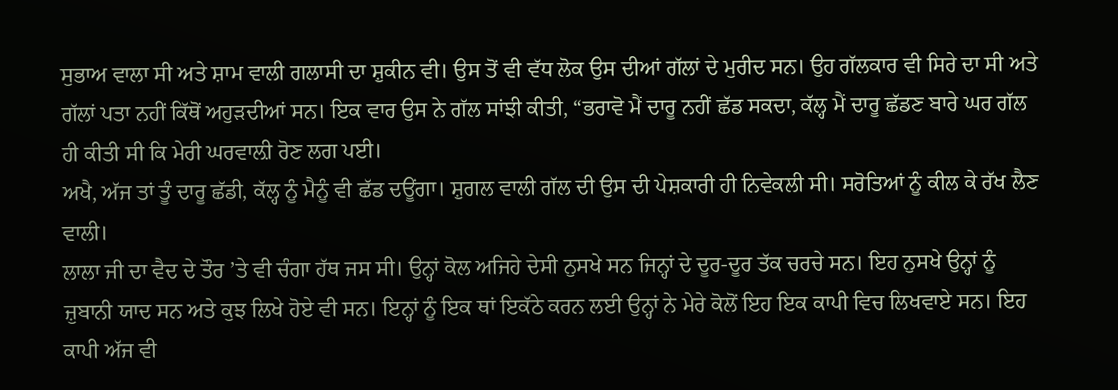ਸੁਭਾਅ ਵਾਲਾ ਸੀ ਅਤੇ ਸ਼ਾਮ ਵਾਲੀ ਗਲਾਸੀ ਦਾ ਸ਼ੁਕੀਨ ਵੀ। ਉਸ ਤੋਂ ਵੀ ਵੱਧ ਲੋਕ ਉਸ ਦੀਆਂ ਗੱਲਾਂ ਦੇ ਮੁਰੀਦ ਸਨ। ਉਹ ਗੱਲਕਾਰ ਵੀ ਸਿਰੇ ਦਾ ਸੀ ਅਤੇ ਗੱਲਾਂ ਪਤਾ ਨਹੀਂ ਕਿੱਥੋਂ ਅਹੁੜਦੀਆਂ ਸਨ। ਇਕ ਵਾਰ ਉਸ ਨੇ ਗੱਲ ਸਾਂਝੀ ਕੀਤੀ, “ਭਰਾਵੋ ਮੈਂ ਦਾਰੂ ਨਹੀਂ ਛੱਡ ਸਕਦਾ, ਕੱਲ੍ਹ ਮੈਂ ਦਾਰੂ ਛੱਡਣ ਬਾਰੇ ਘਰ ਗੱਲ ਹੀ ਕੀਤੀ ਸੀ ਕਿ ਮੇਰੀ ਘਰਵਾਲ਼ੀ ਰੋਣ ਲਗ ਪਈ।
ਅਖੈ, ਅੱਜ ਤਾਂ ਤੂੰ ਦਾਰੂ ਛੱਡੀ, ਕੱਲ੍ਹ ਨੂੰ ਮੈਨੂੰ ਵੀ ਛੱਡ ਦਊਂਗਾ। ਸ਼ੁਗਲ ਵਾਲੀ ਗੱਲ ਦੀ ਉਸ ਦੀ ਪੇਸ਼ਕਾਰੀ ਹੀ ਨਿਵੇਕਲੀ ਸੀ। ਸਰੋਤਿਆਂ ਨੂੰ ਕੀਲ ਕੇ ਰੱਖ ਲੈਣ ਵਾਲੀ।
ਲਾਲਾ ਜੀ ਦਾ ਵੈਦ ਦੇ ਤੌਰ ’ਤੇ ਵੀ ਚੰਗਾ ਹੱਥ ਜਸ ਸੀ। ਉਨ੍ਹਾਂ ਕੋਲ ਅਜਿਹੇ ਦੇਸੀ ਨੁਸਖੇ ਸਨ ਜਿਨ੍ਹਾਂ ਦੇ ਦੂਰ-ਦੂਰ ਤੱਕ ਚਰਚੇ ਸਨ। ਇਹ ਨੁਸਖੇ ਉਨ੍ਹਾਂ ਨੂੰ ਜ਼ੁਬਾਨੀ ਯਾਦ ਸਨ ਅਤੇ ਕੁਝ ਲਿਖੇ ਹੋਏ ਵੀ ਸਨ। ਇਨ੍ਹਾਂ ਨੂੰ ਇਕ ਥਾਂ ਇਕੱਠੇ ਕਰਨ ਲਈ ਉਨ੍ਹਾਂ ਨੇ ਮੇਰੇ ਕੋਲੋਂ ਇਹ ਇਕ ਕਾਪੀ ਵਿਚ ਲਿਖਵਾਏ ਸਨ। ਇਹ ਕਾਪੀ ਅੱਜ ਵੀ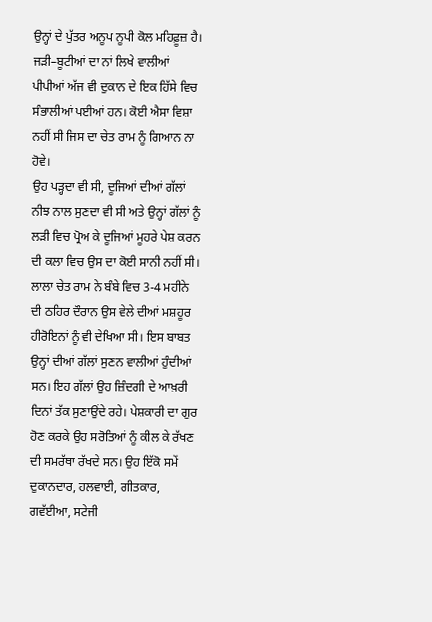ਉਨ੍ਹਾਂ ਦੇ ਪੁੱਤਰ ਅਨੂਪ ਨੂਪੀ ਕੋਲ ਮਹਿਫ਼ੂਜ਼ ਹੈ। ਜੜੀ–ਬੂਟੀਆਂ ਦਾ ਨਾਂ ਲਿਖੇ ਵਾਲੀਆਂ ਪੀਪੀਆਂ ਅੱਜ ਵੀ ਦੁਕਾਨ ਦੇ ਇਕ ਹਿੱਸੇ ਵਿਚ ਸੰਭਾਲੀਆਂ ਪਈਆਂ ਹਨ। ਕੋਈ ਐਸਾ ਵਿਸ਼ਾ ਨਹੀਂ ਸੀ ਜਿਸ ਦਾ ਚੇਤ ਰਾਮ ਨੂੰ ਗਿਆਨ ਨਾ ਹੋਵੇ।
ਉਹ ਪੜ੍ਹਦਾ ਵੀ ਸੀ, ਦੂਜਿਆਂ ਦੀਆਂ ਗੱਲਾਂ ਨੀਝ ਨਾਲ ਸੁਣਦਾ ਵੀ ਸੀ ਅਤੇ ਉਨ੍ਹਾਂ ਗੱਲਾਂ ਨੂੰ ਲੜੀ ਵਿਚ ਪ੍ਰੋਅ ਕੇ ਦੂਜਿਆਂ ਮੂਹਰੇ ਪੇਸ਼ ਕਰਨ ਦੀ ਕਲਾ ਵਿਚ ਉਸ ਦਾ ਕੋਈ ਸਾਨੀ ਨਹੀਂ ਸੀ।
ਲਾਲਾ ਚੇਤ ਰਾਮ ਨੇ ਬੰਬੇ ਵਿਚ 3-4 ਮਹੀਨੇ ਦੀ ਠਹਿਰ ਦੌਰਾਨ ਉਸ ਵੇਲੇ ਦੀਆਂ ਮਸ਼ਹੂਰ ਹੀਰੋਇਨਾਂ ਨੂੰ ਵੀ ਦੇਖਿਆ ਸੀ। ਇਸ ਬਾਬਤ ਉਨ੍ਹਾਂ ਦੀਆਂ ਗੱਲਾਂ ਸੁਣਨ ਵਾਲੀਆਂ ਹੁੰਦੀਆਂ ਸਨ। ਇਹ ਗੱਲਾਂ ਉਹ ਜ਼ਿੰਦਗੀ ਦੇ ਆਖ਼ਰੀ ਦਿਨਾਂ ਤੱਕ ਸੁਣਾਉਂਦੇ ਰਹੇ। ਪੇਸ਼ਕਾਰੀ ਦਾ ਗੁਰ ਹੋਣ ਕਰਕੇ ਉਹ ਸਰੋਤਿਆਂ ਨੂੰ ਕੀਲ ਕੇ ਰੱਖਣ ਦੀ ਸਮਰੱਥਾ ਰੱਖਦੇ ਸਨ। ਉਹ ਇੱਕੋ ਸਮੇਂ ਦੁਕਾਨਦਾਰ, ਹਲਵਾਈ, ਗੀਤਕਾਰ, ਗਵੱਈਆ, ਸਟੇਜੀ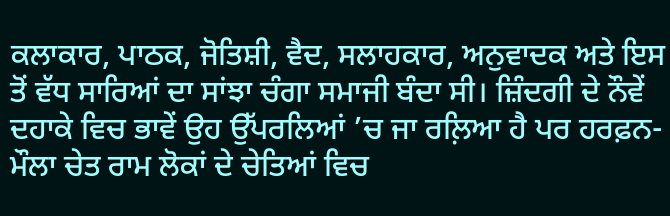ਕਲਾਕਾਰ, ਪਾਠਕ, ਜੋਤਿਸ਼ੀ, ਵੈਦ, ਸਲਾਹਕਾਰ, ਅਨੁਵਾਦਕ ਅਤੇ ਇਸ ਤੋਂ ਵੱਧ ਸਾਰਿਆਂ ਦਾ ਸਾਂਝਾ ਚੰਗਾ ਸਮਾਜੀ ਬੰਦਾ ਸੀ। ਜ਼ਿੰਦਗੀ ਦੇ ਨੌਵੇਂ ਦਹਾਕੇ ਵਿਚ ਭਾਵੇਂ ਉਹ ਉੱਪਰਲਿਆਂ ’ਚ ਜਾ ਰਲ਼ਿਆ ਹੈ ਪਰ ਹਰਫ਼ਨ-ਮੌਲਾ ਚੇਤ ਰਾਮ ਲੋਕਾਂ ਦੇ ਚੇਤਿਆਂ ਵਿਚ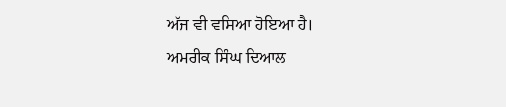ਅੱਜ ਵੀ ਵਸਿਆ ਹੋਇਆ ਹੈ।
ਅਮਰੀਕ ਸਿੰਘ ਦਿਆਲ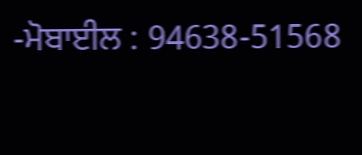-ਮੋਬਾਈਲ : 94638-51568